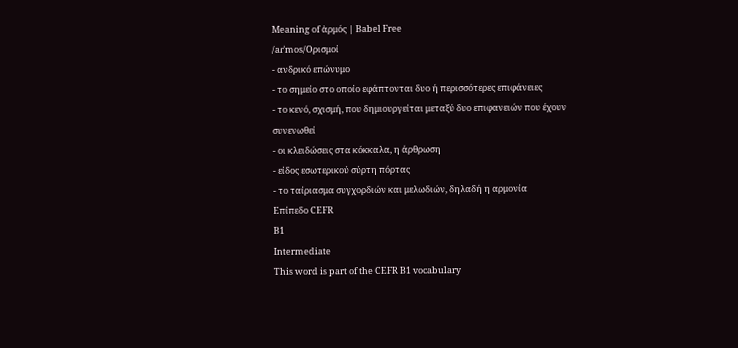Meaning of ἁρμός | Babel Free
/aɾˈmos/Ορισμοί
- ανδρικό επώνυμο
- το σημείο στο οποίο εφάπτονται δυο ή περισσότερες επιφάνειες
- το κενό, σχισμή, που δημιουργείται μεταξύ δυο επιφανειών που έχουν συνενωθεί
- οι κλειδώσεις στα κόκκαλα, η άρθρωση
- είδος εσωτερικού σύρτη πόρτας
- το ταίριασμα συγχορδιών και μελωδιών, δηλαδή η αρμονία
Επίπεδο CEFR
B1
Intermediate
This word is part of the CEFR B1 vocabulary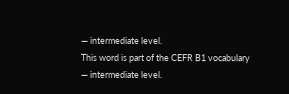— intermediate level.
This word is part of the CEFR B1 vocabulary — intermediate level.